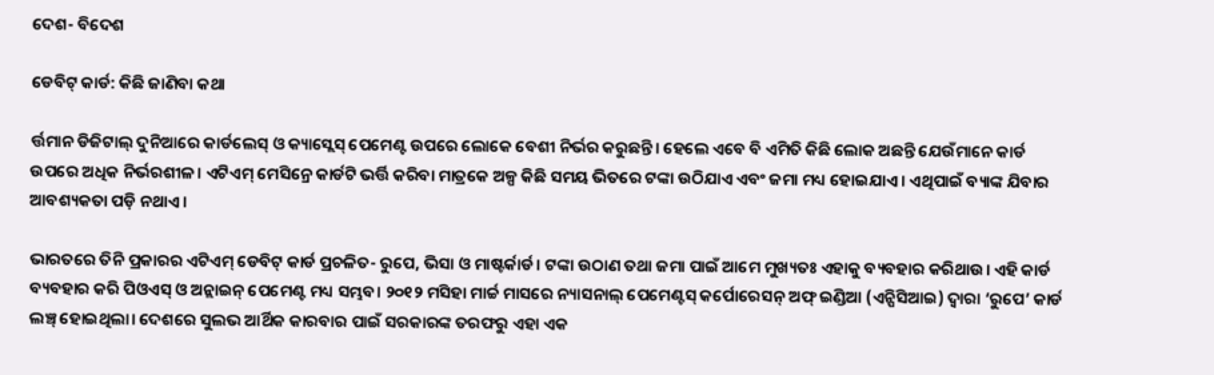ଦେଶ- ବିଦେଶ

ଡେବିଟ୍‌ କାର୍ଡ: କିଛି ଜାଣିବା କଥା

ର୍ତ୍ତମାନ ଡିଜିଟାଲ୍ ଦୁନିଆରେ କାର୍ଡଲେସ୍ ଓ କ୍ୟାସ୍ଲେସ୍ ପେମେଣ୍ଟ ଉପରେ ଲୋକେ ବେଶୀ ନିର୍ଭର କରୁଛନ୍ତି। ହେଲେ ଏବେ ବି ଏମିତି କିଛି ଲୋକ ଅଛନ୍ତି ଯେଉଁମାନେ କାର୍ଡ ଉପରେ ଅଧିକ ନିର୍ଭରଶୀଳ। ଏଟିଏମ୍ ମେସିନ୍ରେ କାର୍ଡଟି ଭର୍ତ୍ତି କରିବା ମାତ୍ରକେ ଅଳ୍ପ କିଛି ସମୟ ଭିତରେ ଟଙ୍କା ଉଠିଯାଏ ଏବଂ ଜମା ମଧ୍ୟ ହୋଇଯାଏ। ଏଥିପାଇଁ ବ୍ୟାଙ୍କ ଯିବାର ଆବଶ୍ୟକତା ପଡ଼ି ନଥାଏ।

ଭାରତରେ ତିନି ପ୍ରକାରର ଏଟିଏମ୍ ଡେବିଟ୍ କାର୍ଡ ପ୍ରଚଳିତ- ରୁପେ, ଭିସା ଓ ମାଷ୍ଟର୍କାର୍ଡ। ଟଙ୍କା ଉଠାଣ ତଥା ଜମା ପାଇଁ ଆମେ ମୁଖ୍ୟତଃ ଏହାକୁ ବ୍ୟବହାର କରିଥାଉ। ଏହି କାର୍ଡ ବ୍ୟବହାର କରି ପିଓଏସ୍ ଓ ଅନ୍ଲାଇନ୍ ପେମେଣ୍ଟ ମଧ୍ୟ ସମ୍ଭବ। ୨୦୧୨ ମସିହା ମାର୍ଚ୍ଚ ମାସରେ ନ୍ୟାସନାଲ୍ ପେମେଣ୍ଟସ୍ କର୍ପୋରେସନ୍ ଅଫ୍ ଇଣ୍ଡିଆ (ଏନ୍ପିସିଆଇ) ଦ୍ବାରା ‘ରୁପେ’ କାର୍ଡ ଲଞ୍ଚ୍ ହୋଇଥିଲା। ଦେଶରେ ସୁଲଭ ଆର୍ଥିକ କାରବାର ପାଇଁ ସରକାରଙ୍କ ତରଫରୁ ଏହା ଏକ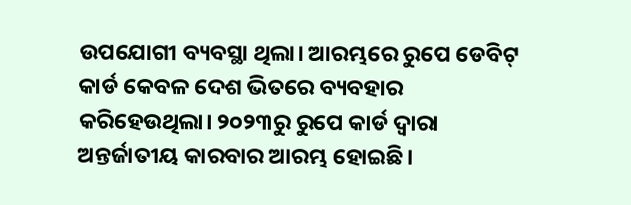ଉପଯୋଗୀ ବ୍ୟବସ୍ଥା ଥିଲା। ଆରମ୍ଭରେ ରୁପେ ଡେବିଟ୍ କାର୍ଡ କେବଳ ଦେଶ ଭିତରେ ବ୍ୟବହାର କରିହେଉଥିଲା। ୨୦୨୩ରୁ ରୁପେ କାର୍ଡ ଦ୍ବାରା ଅନ୍ତର୍ଜାତୀୟ କାରବାର ଆରମ୍ଭ ହୋଇଛି।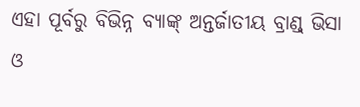ଏହା ପୂର୍ବରୁ ବିଭିନ୍ନ ବ୍ୟାଙ୍କ୍ ଅନ୍ତର୍ଜାତୀୟ ବ୍ରାଣ୍ଡ୍ ଭିସା ଓ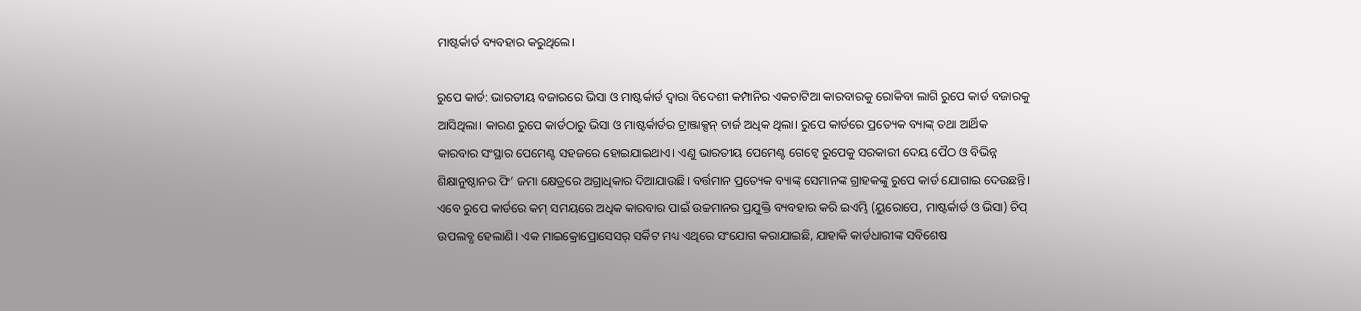ମାଷ୍ଟର୍କାର୍ଡ ବ୍ୟବହାର କରୁଥିଲେ।

ରୁପେ କାର୍ଡ: ଭାରତୀୟ ବଜାରରେ ଭିସା ଓ ମାଷ୍ଟର୍କାର୍ଡ ଦ୍ବାରା ବିଦେଶୀ କମ୍ପାନିର ଏକଚାଟିଆ କାରବାରକୁ ରୋକିବା ଲାଗି ରୁପେ କାର୍ଡ ବଜାରକୁ ଆସିଥିଲା। କାରଣ ରୁପେ କାର୍ଡଠାରୁ ଭିସା ଓ ମାଷ୍ଟର୍କାର୍ଡର ଟ୍ରାଞ୍ଜାକ୍ସନ୍ ଚାର୍ଜ ଅଧିକ ଥିଲା। ରୁପେ କାର୍ଡରେ ପ୍ରତ୍ୟେକ ବ୍ୟାଙ୍କ୍ ତଥା ଆର୍ଥିକ କାରବାର ସଂସ୍ଥାର ପେମେଣ୍ଟ ସହଜରେ ହୋଇଯାଇଥାଏ। ଏଣୁ ଭାରତୀୟ ପେମେଣ୍ଟ ଗେଟ୍ୱେ ରୁପେକୁ ସରକାରୀ ଦେୟ ପୈଠ ଓ ବିଭିନ୍ନ ଶିକ୍ଷାନୁଷ୍ଠାନର ଫି’ ଜମା କ୍ଷେତ୍ରରେ ଅଗ୍ରାଧିକାର ଦିଆଯାଉଛି। ବର୍ତ୍ତମାନ ପ୍ରତ୍ୟେକ ବ୍ୟାଙ୍କ୍ ସେମାନଙ୍କ ଗ୍ରାହକଙ୍କୁ ରୁପେ କାର୍ଡ ଯୋଗାଇ ଦେଉଛନ୍ତି। ଏବେ ରୁପେ କାର୍ଡରେ କମ୍ ସମୟରେ ଅଧିକ କାରବାର ପାଇଁ ଉଚ୍ଚମାନର ପ୍ରଯୁକ୍ତି ବ୍ୟବହାର କରି ଇଏମ୍ଭି (ୟୁରୋପେ, ମାଷ୍ଟର୍କାର୍ଡ ଓ ଭିସା) ଚିପ୍ ଉପଲବ୍ଧ ହେଲାଣି। ଏକ ମାଇକ୍ରୋପ୍ରୋସେସର୍ ସର୍କିଟ ମଧ୍ୟ ଏଥିରେ ସଂଯୋଗ କରାଯାଇଛି, ଯାହାକି କାର୍ଡଧାରୀଙ୍କ ସବିଶେଷ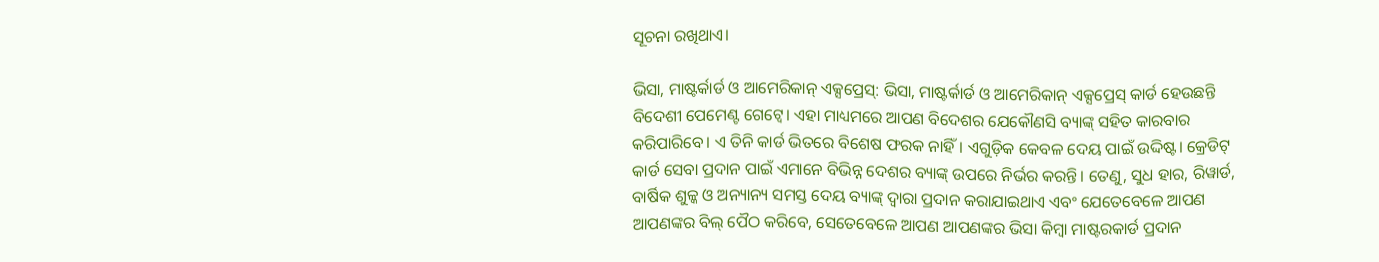ସୂଚନା ରଖିଥାଏ।

ଭିସା, ମାଷ୍ଟର୍କାର୍ଡ ଓ ଆମେରିକାନ୍ ଏକ୍ସପ୍ରେସ୍: ଭିସା, ମାଷ୍ଟର୍କାର୍ଡ ଓ ଆମେରିକାନ୍ ଏକ୍ସପ୍ରେସ୍ କାର୍ଡ ହେଉଛନ୍ତି ବିଦେଶୀ ପେମେଣ୍ଟ ଗେଟ୍ୱେ। ଏହା ମାଧ୍ୟମରେ ଆପଣ ବିଦେଶର ଯେକୌଣସି ବ୍ୟାଙ୍କ୍ ସହିତ କାରବାର କରିପାରିବେ। ଏ ତିନି କାର୍ଡ ଭିତରେ ବିଶେଷ ଫରକ ନାହିଁ। ଏଗୁଡ଼ିକ କେବଳ ଦେୟ ପାଇଁ ଉଦ୍ଦିଷ୍ଟ। କ୍ରେଡିଟ୍ କାର୍ଡ ସେବା ପ୍ରଦାନ ପାଇଁ ଏମାନେ ବିଭିନ୍ନ ଦେଶର ବ୍ୟାଙ୍କ୍ ଉପରେ ନିର୍ଭର କରନ୍ତି। ତେଣୁ, ସୁଧ ହାର, ରିୱାର୍ଡ, ବାର୍ଷିକ ଶୁଳ୍କ ଓ ଅନ୍ୟାନ୍ୟ ସମସ୍ତ ଦେୟ ବ୍ୟାଙ୍କ୍ ଦ୍ବାରା ପ୍ରଦାନ କରାଯାଇଥାଏ ଏବଂ ଯେତେବେଳେ ଆପଣ ଆପଣଙ୍କର ବିଲ୍ ପୈଠ କରିବେ, ସେତେବେଳେ ଆପଣ ଆପଣଙ୍କର ଭିସା କିମ୍ବା ମାଷ୍ଟରକାର୍ଡ ପ୍ରଦାନ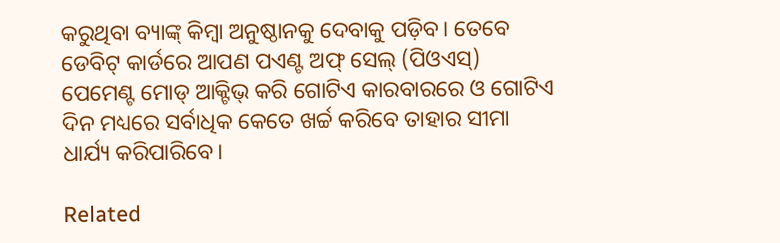କରୁଥିବା ବ୍ୟାଙ୍କ୍ କିମ୍ବା ଅନୁଷ୍ଠାନକୁ ଦେବାକୁ ପଡ଼ିବ। ତେବେ ଡେବିଟ୍ କାର୍ଡରେ ଆପଣ ପଏଣ୍ଟ ଅଫ୍ ସେଲ୍ (ପିଓଏସ୍) ପେମେଣ୍ଟ ମୋଡ୍ ଆକ୍ଟିଭ୍ କରି ଗୋଟିଏ କାରବାରରେ ଓ ଗୋଟିଏ ଦିନ ମଧ୍ୟରେ ସର୍ବାଧିକ କେତେ ଖର୍ଚ୍ଚ କରିବେ ତାହାର ସୀମା ଧାର୍ଯ୍ୟ କରିପାରିବେ।

Related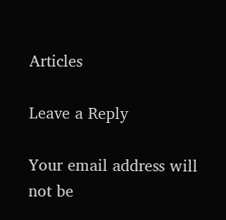Articles

Leave a Reply

Your email address will not be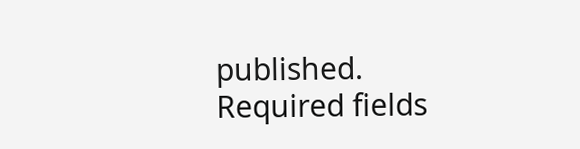published. Required fields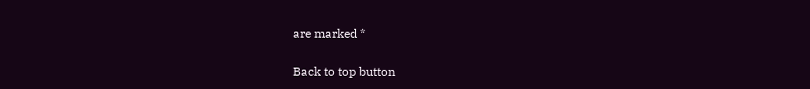are marked *

Back to top button